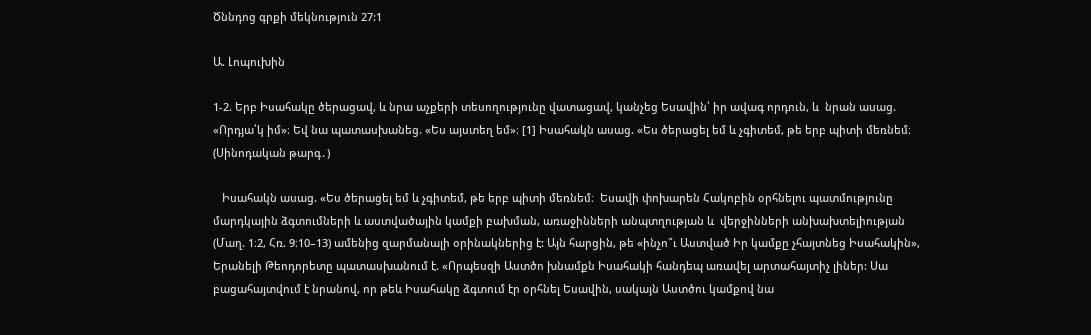Ծննդոց գրքի մեկնություն 27:1

Ա. Լոպուխին

1-2. Երբ Իսահակը ծերացավ, և նրա աչքերի տեսողությունը վատացավ, կանչեց Եսավին՝ իր ավագ որդուն, և  նրան ասաց. «Որդյա՛կ իմ»։ Եվ նա պատասխանեց. «Ես այստեղ եմ»։ [1] Իսահակն ասաց. «Ես ծերացել եմ և չգիտեմ, թե երբ պիտի մեռնեմ։ (Սինոդական թարգ․)

   Իսահակն ասաց. «Ես ծերացել եմ և չգիտեմ, թե երբ պիտի մեռնեմ։  Եսավի փոխարեն Հակոբին օրհնելու պատմությունը մարդկային ձգտումների և աստվածային կամքի բախման, առաջինների անպտղության և  վերջինների անխախտելիության (Մաղ. 1։2, Հռ. 9։10–13) ամենից զարմանալի օրինակներից է: Այն հարցին, թե «ինչո՞ւ Աստված Իր կամքը չհայտնեց Իսահակին», Երանելի Թեոդորետը պատասխանում է. «Որպեսզի Աստծո խնամքն Իսահակի հանդեպ առավել արտահայտիչ լիներ: Սա բացահայտվում է նրանով, որ թեև Իսահակը ձգտում էր օրհնել Եսավին, սակայն Աստծու կամքով նա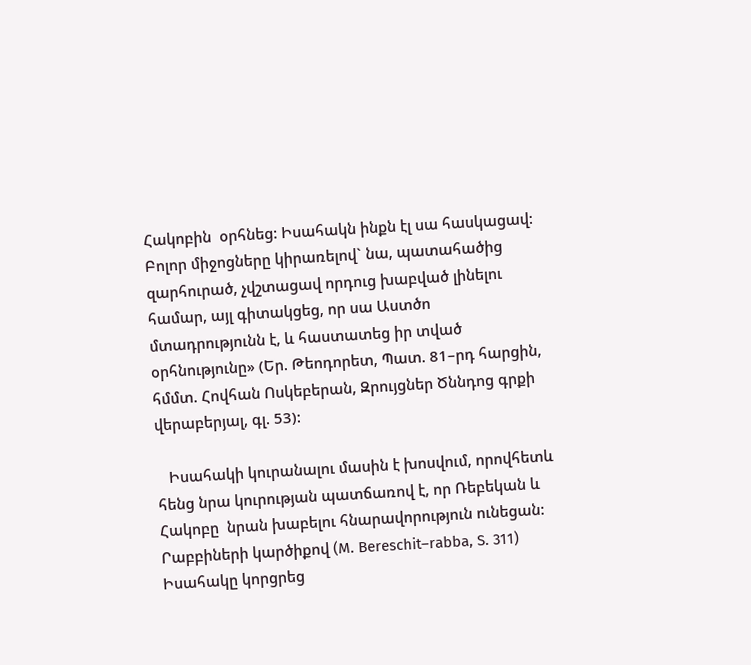Հակոբին  օրհնեց: Իսահակն ինքն էլ սա հասկացավ: Բոլոր միջոցները կիրառելով` նա, պատահածից զարհուրած, չվշտացավ որդուց խաբված լինելու համար, այլ գիտակցեց, որ սա Աստծո  մտադրությունն է, և հաստատեց իր տված օրհնությունը» (Եր. Թեոդորետ, Պատ. 81–րդ հարցին, հմմտ. Հովհան Ոսկեբերան, Զրույցներ Ծննդոց գրքի վերաբերյալ, գլ. 53):

   Իսահակի կուրանալու մասին է խոսվում, որովհետև հենց նրա կուրության պատճառով է, որ Ռեբեկան և Հակոբը  նրան խաբելու հնարավորություն ունեցան: Րաբբիների կարծիքով (M. Bereschit–rabba, S. 311) Իսահակը կորցրեց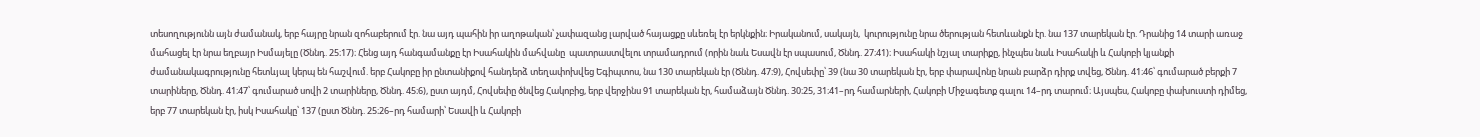տեսողությունն այն ժամանակ, երբ հայրը նրան զոհաբերում էր. նա այդ պահին իր աղոթական՝ չափազանց լարված հայացքը սևեռել էր երկնքին։ Իրականում, սակայն,  կուրությունը նրա ծերության հետևանքն էր. նա 137 տարեկան էր. Դրանից 14 տարի առաջ մահացել էր նրա եղբայր Իսմայելը (Ծննդ. 25։17)։ Հենց այդ հանգամանքը էր Իսահակին մահվանը  պատրաստվելու տրամադրում (որին նաև Եսավն էր սպասում, Ծննդ. 27։41)։ Իսահակի նշյալ տարիքը, ինչպես նաև Իսահակի և Հակոբի կյանքի ժամանակագրությունը հետևյալ կերպ են հաշվում. երբ Հակոբը իր ընտանիքով հանդերձ տեղափոխվեց Եգիպտոս, նա 130 տարեկան էր (Ծննդ. 47։9), Հովսեփը՝ 39 (նա 30 տարեկան էր, երբ փարավոնը նրան բարձր դիրք տվեց, Ծննդ. 41։46՝ գումարած բերքի 7 տարիները, Ծննդ. 41։47՝ գումարած սովի 2 տարիները, Ծննդ. 45։6), ըստ այդմ, Հովսեփը ծնվեց Հակոբից, երբ վերջինս 91 տարեկան էր, համաձայն Ծննդ. 30։25, 31։41–րդ համարների, Հակոբի Միջագետք գալու 14–րդ տարում։ Այսպես, Հակոբը փախուստի դիմեց, երբ 77 տարեկան էր, իսկ Իսահակը՝ 137 (ըստ Ծննդ. 25։26–րդ համարի՝ Եսավի և Հակոբի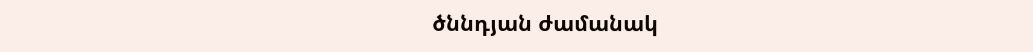ծննդյան ժամանակ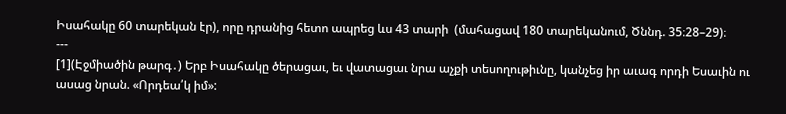Իսահակը 60 տարեկան էր), որը դրանից հետո ապրեց ևս 43 տարի  (մահացավ 180 տարեկանում, Ծննդ. 35։28–29)։
---
[1](Էջմիածին թարգ․) Երբ Իսահակը ծերացաւ, եւ վատացաւ նրա աչքի տեսողութիւնը, կանչեց իր աւագ որդի Եսաւին ու ասաց նրան. «Որդեա՛կ իմ»: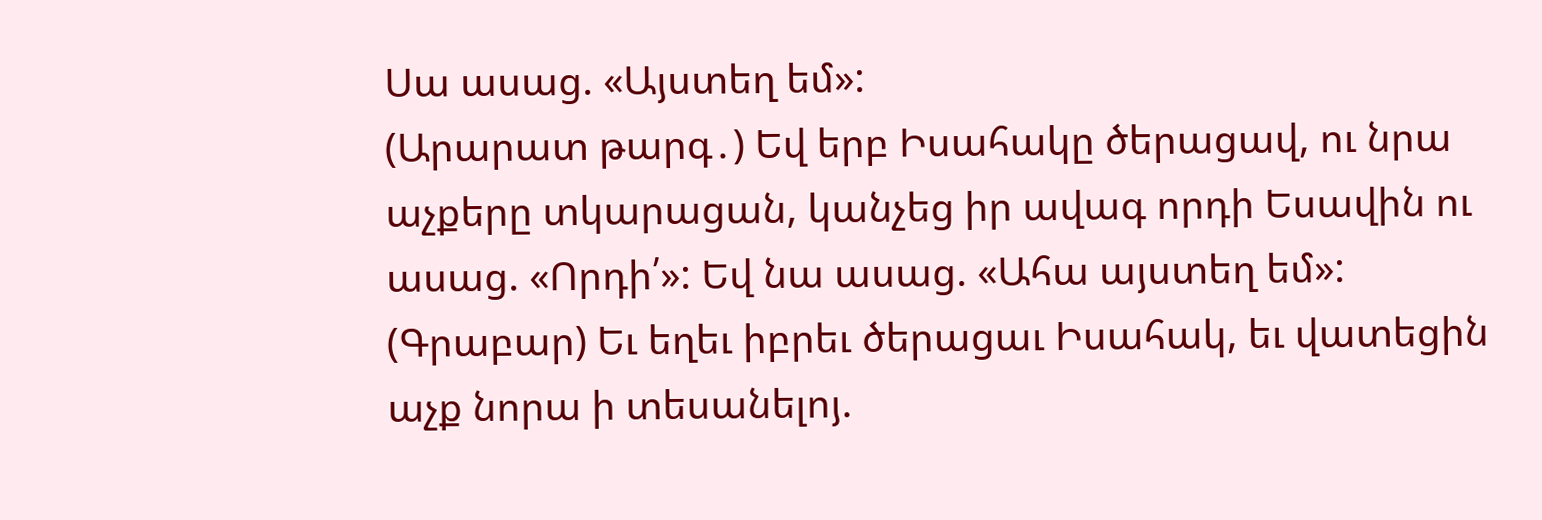Սա ասաց. «Այստեղ եմ»:
(Արարատ թարգ․) Եվ երբ Իսահակը ծերացավ, ու նրա աչքերը տկարացան, կանչեց իր ավագ որդի Եսավին ու ասաց. «Որդի՛»: Եվ նա ասաց. «Ահա այստեղ եմ»:
(Գրաբար) Եւ եղեւ իբրեւ ծերացաւ Իսահակ, եւ վատեցին աչք նորա ի տեսանելոյ.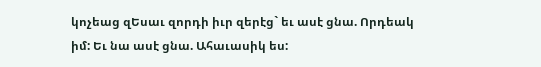կոչեաց զԵսաւ զորդի իւր զերէց` եւ ասէ ցնա. Որդեակ իմ: Եւ նա ասէ ցնա. Ահաւասիկ ես: